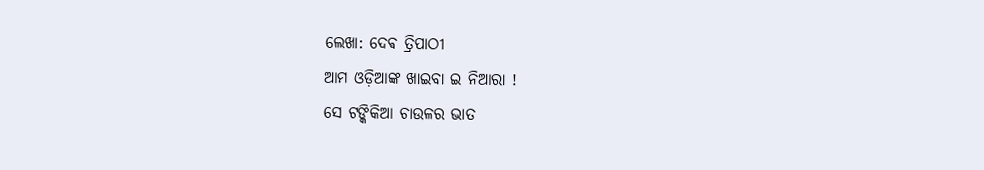ଲେଖା: ଦେଵ ତ୍ରିପାଠୀ
ଆମ ଓଡ଼ିଆଙ୍କ ଖାଇବା ଇ ନିଆରା !
ସେ ଟଙ୍କିକିଆ ଚାଉଳର ଭାତ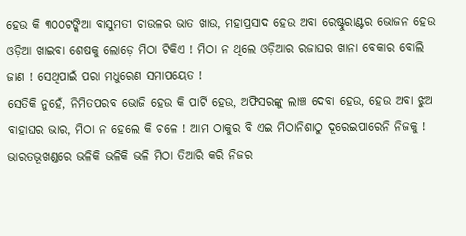ହେଉ କି ୩୦୦ଟଙ୍କିଆ ବାସୁମତୀ ଚାଉଳର ଭାତ ଖାଉ, ମହାପ୍ରସାଦ ହେଉ ଅବା ରେଷ୍ଟୁରାଣ୍ଟର ଭୋଜନ ହେଉ ଓଡ଼ିଆ ଖାଇବା ଶେଷକୁ ଲୋଡ଼େ ମିଠା ଟିକିଏ ! ମିଠା ନ ଥିଲେ ଓଡ଼ିଆର ରଜାଘର ଖାନା ବେକାର ବୋଲି ଜାଣ ! ସେଥିପାଇଁ ପରା ମଧୁରେଣ ସମାପୟେତ !
ସେତିକି ନୁହେଁ, ନିମିତପରବ ଭୋଜି ହେଉ କି ପାର୍ଟି ହେଉ, ଅଫିସରଙ୍କୁ ଲାଞ୍ଚ ଦେବା ହେଉ, ହେଉ ଅବା ଝୁଅ ବାହାଘର ଭାର, ମିଠା ନ ହେଲେ କି ଚଳେ ! ଆମ ଠାକୁର ବି ଏଇ ମିଠାନିଶାଠୁ ଦୂରେଇପାରେନି ନିଜକୁ !
ଭାରତଭୂଖଣ୍ଡରେ ଭଳିକି ଭଳିକି ଭଳି ମିଠା ତିଆରି କରି ନିଜର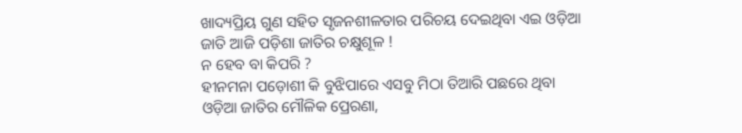ଖାଦ୍ୟପ୍ରିୟ ଗୁଣ ସହିତ ସୃଜନଶୀଳତାର ପରିଚୟ ଦେଇଥିବା ଏଇ ଓଡ଼ିଆ ଜାତି ଆଜି ପଡ଼ିଶା ଜାତିର ଚକ୍ଷୁଶୂଳ !
ନ ହେବ ବା କିପରି ?
ହୀନମନା ପଡ଼ୋଶୀ କି ବୁଝିପାରେ ଏସବୁ ମିଠା ତିଆରି ପଛରେ ଥିବା ଓଡ଼ିଆ ଜାତିର ମୌଳିକ ପ୍ରେରଣା,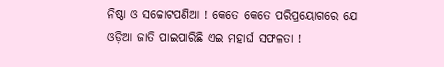ନିଷ୍ଠା ଓ ସଚ୍ଚୋଟପଣିଆ ! କେତେ କେତେ ପରିପ୍ରୟୋଗରେ ଯେ ଓଡ଼ିଆ ଜାତି ପାଇପାରିଛି ଏଇ ମହାର୍ଘ ସଫଳତା !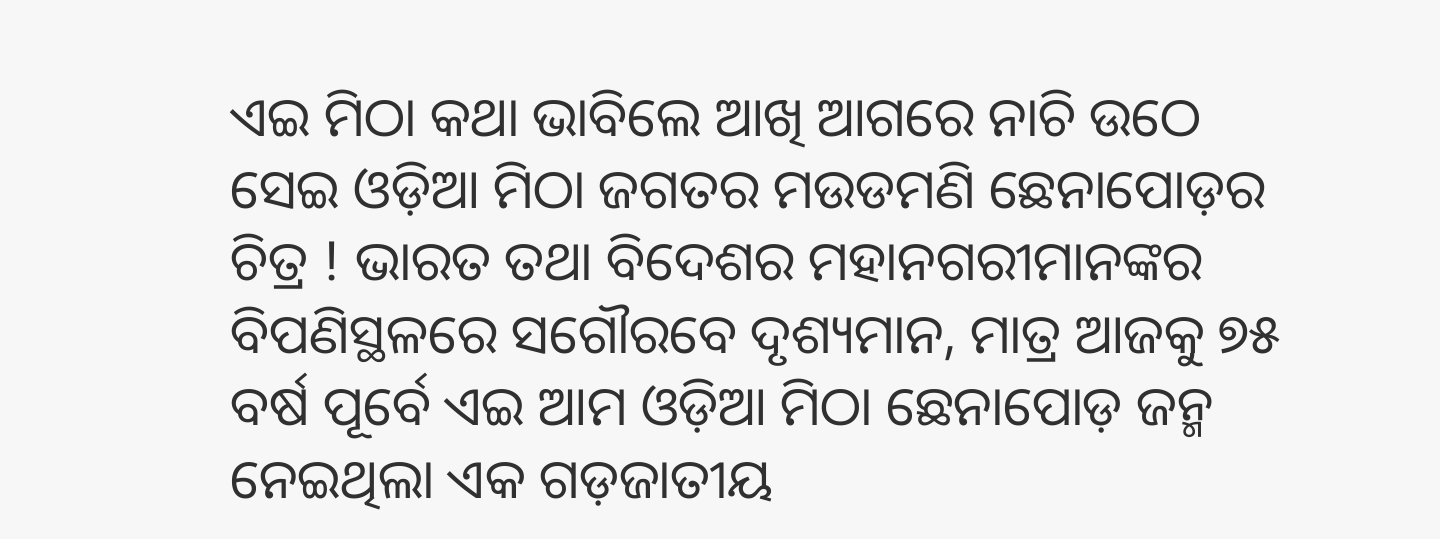ଏଇ ମିଠା କଥା ଭାବିଲେ ଆଖି ଆଗରେ ନାଚି ଉଠେ ସେଇ ଓଡ଼ିଆ ମିଠା ଜଗତର ମଉଡମଣି ଛେନାପୋଡ଼ର ଚିତ୍ର ! ଭାରତ ତଥା ବିଦେଶର ମହାନଗରୀମାନଙ୍କର ବିପଣିସ୍ଥଳରେ ସଗୌରବେ ଦୃଶ୍ୟମାନ, ମାତ୍ର ଆଜକୁ ୭୫ ବର୍ଷ ପୂର୍ବେ ଏଇ ଆମ ଓଡ଼ିଆ ମିଠା ଛେନାପୋଡ଼ ଜନ୍ମ ନେଇଥିଲା ଏକ ଗଡ଼ଜାତୀୟ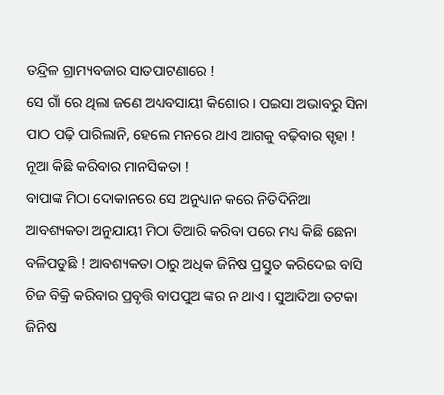ତନ୍ଦ୍ରିଳ ଗ୍ରାମ୍ୟବଜାର ସାତପାଟଣାରେ !
ସେ ଗାଁ ରେ ଥିଲା ଜଣେ ଅଧ୍ୟବସାୟୀ କିଶୋର । ପଇସା ଅଭାବରୁ ସିନା ପାଠ ପଢ଼ି ପାରିଲାନି, ହେଲେ ମନରେ ଥାଏ ଆଗକୁ ବଢ଼ିବାର ସ୍ପୃହା ! ନୂଆ କିଛି କରିବାର ମାନସିକତା !
ବାପାଙ୍କ ମିଠା ଦୋକାନରେ ସେ ଅନୁଧ୍ୟାନ କରେ ନିତିଦିନିଆ ଆବଶ୍ୟକତା ଅନୁଯାୟୀ ମିଠା ତିଆରି କରିବା ପରେ ମଧ୍ୟ କିଛି ଛେନା ବଳିପଡୁଛି ! ଆବଶ୍ୟକତା ଠାରୁ ଅଧିକ ଜିନିଷ ପ୍ରସ୍ତୁତ କରିଦେଇ ବାସି ଚିଜ ବିକ୍ରି କରିବାର ପ୍ରବୃତ୍ତି ବାପପୁଅ ଙ୍କର ନ ଥାଏ । ସୁଆଦିଆ ତଟକା ଜିନିଷ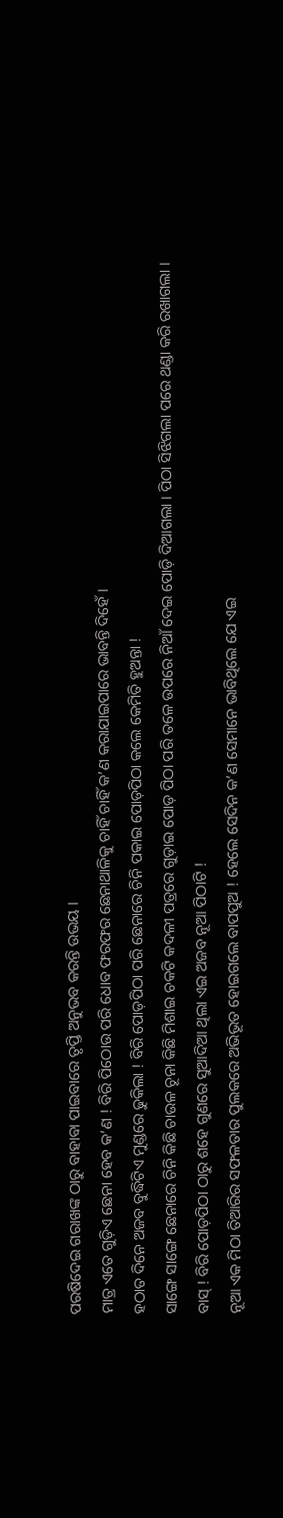ପରଷିଦେଇ ଗରାଖଙ୍କ ଠାରୁ ବାହାବା ପାଇବାରେ ତୃପ୍ତି ଅନୁଭବ କରନ୍ତି ଉଭୟ ।
ମାତ୍ର ଏତେ ଗୁଡ଼ିଏ ଛେନା ହେବ କ’ଣ ! ବିରି ପିଠୋଉ ପରି ଧୋବ ଫରଫର ଛେନାଥାଳିକୁ ଚାହିଁ ଚାହିଁ କ’ଣ କରାଯାଇପାରେ ଭାବନ୍ତି ଦିହେଁ ।
ହଠାତ ଦିନେ ଅଜବ ବୁଦ୍ଧିଟିଏ ମୁଣ୍ଡରେ ଢୁକିଲା ! ବିରି ପୋଡ଼ପିଠା ପରି ଛେନାରେ ଚିନି ପକାଇ ପୋଡ଼ପିଠା କଲେ କେମିତି ହୁଅନ୍ତା !
ସାଙ୍ଗେ ସାଙ୍ଗେ ଛେନାରେ ଚିନି କିଛି ଚାଉଳ ଚୂନା କିଛି ମିଶାଇ ଚକଟି କଦଳୀ ପତ୍ରରେ ଗୁଡ଼ାଇ ପୋଡ଼ ପିଠା ପରି ତଳେ ଉପରେ ନିଆଁ ଦେଇ ପୋଡ଼ି ଦିଆଗଲା । ପିଠା ସିଝିଗଲା ପରେ ଥଣ୍ଡା କରି ରଖାଗଲା ।
ବାସ୍ ! ବିରି ପୋଡ଼ପିଠା ଠାରୁ ଶହେ ଗୁଣରେ ସୁଆଦିଆ ଥିଲା ଏଇ ଅଜବ ନୂଆ ପିଠାଟି !
ନୂଆ ଏକ ମିଠା ତିଆରିର ସଫଳତାର ପୁଲକରେ ଅଭିଭୂତ ହୋଇଗଲେ ବାପପୁଅ ! ହେଲେ ସେଦିନ କ’ଣ ସେମାନେ ଭାବିଥିଲେ ଯେ ଏଇ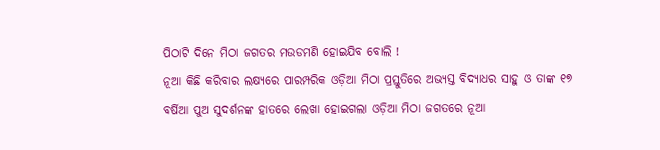ପିଠାଟି ଦିନେ ମିଠା ଜଗତର ମଉଡମଣି ହୋଇଯିବ ବୋଲି !
ନୂଆ କିଛି କରିବାର ଲକ୍ଷ୍ୟରେ ପାରମ୍ପରିକ ଓଡ଼ିଆ ମିଠା ପ୍ରସ୍ତୁତିରେ ଅଭ୍ୟସ୍ତ ବିଦ୍ୟାଧର ସାହୁ ଓ ତାଙ୍କ ୧୭ ବର୍ଷିଆ ପୁଅ ସୁଦର୍ଶନଙ୍କ ହାତରେ ଲେଖା ହୋଇଗଲା ଓଡ଼ିଆ ମିଠା ଜଗତରେ ନୂଆ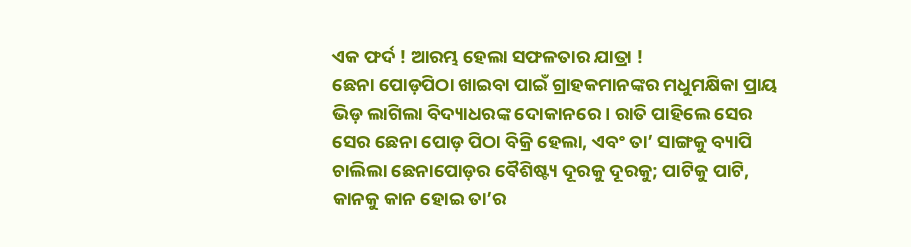ଏକ ଫର୍ଦ ! ଆରମ୍ଭ ହେଲା ସଫଳତାର ଯାତ୍ରା !
ଛେନା ପୋଡ଼ପିଠା ଖାଇବା ପାଇଁ ଗ୍ରାହକମାନଙ୍କର ମଧୁମକ୍ଷିକା ପ୍ରାୟ ଭିଡ଼ ଲାଗିଲା ବିଦ୍ୟାଧରଙ୍କ ଦୋକାନରେ । ରାତି ପାହିଲେ ସେର ସେର ଛେନା ପୋଡ଼ ପିଠା ବିକ୍ରି ହେଲା, ଏବଂ ତା’ ସାଙ୍ଗକୁ ବ୍ୟାପି ଚାଲିଲା ଛେନାପୋଡ଼ର ବୈଶିଷ୍ଟ୍ୟ ଦୂରକୁ ଦୂରକୁ; ପାଟିକୁ ପାଟି, କାନକୁ କାନ ହୋଇ ତା’ର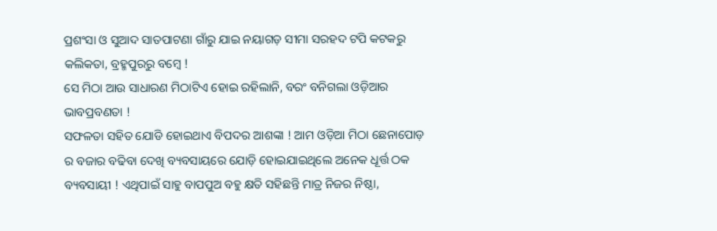ପ୍ରଶଂସା ଓ ସୁଆଦ ସାତପାଟଣା ଗାଁରୁ ଯାଇ ନୟାଗଡ଼ ସୀମା ସରହଦ ଟପି କଟକରୁ କଲିକତା, ବ୍ରହ୍ମପୁରରୁ ବମ୍ବେ !
ସେ ମିଠା ଆଉ ସାଧାରଣ ମିଠାଟିଏ ହୋଇ ରହିଲାନି, ବରଂ ବନିଗଲା ଓଡ଼ିଆର ଭାବପ୍ରବଣତା !
ସଫଳତା ସହିତ ଯୋଡି ହୋଇଥାଏ ବିପଦର ଆଶଙ୍କା ! ଆମ ଓଡ଼ିଆ ମିଠା ଛେନାପୋଡ଼ ର ବଜାର ବଢିବା ଦେଖି ବ୍ୟବସାୟରେ ଯୋଡ଼ି ହୋଇଯାଇଥିଲେ ଅନେକ ଧୂର୍ତ୍ତ ଠକ ବ୍ୟବସାୟୀ ! ଏଥିପାଇଁ ସାହୁ ବାପପୁଅ ବହୁ କ୍ଷତି ସହିଛନ୍ତି ମାତ୍ର ନିଜର ନିଷ୍ଠା,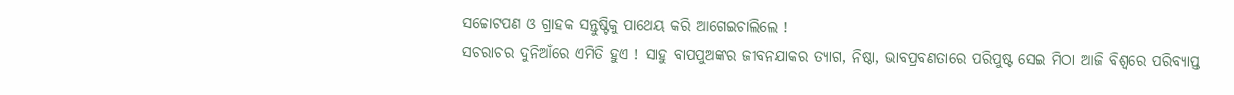ସଚ୍ଚୋଟପଣ ଓ ଗ୍ରାହକ ସନ୍ତୁଷ୍ଟିକୁ ପାଥେୟ କରି ଆଗେଇଚାଲିଲେ !
ସଚରାଚର ଦୁନିଆଁରେ ଏମିତି ହୁଏ ! ସାହୁ ବାପପୁଅଙ୍କର ଜୀବନଯାକର ତ୍ୟାଗ, ନିଷ୍ଠା, ଭାବପ୍ରବଣତାରେ ପରିପୁଷ୍ଟ ସେଇ ମିଠା ଆଜି ବିଶ୍ୱରେ ପରିବ୍ୟାପ୍ତ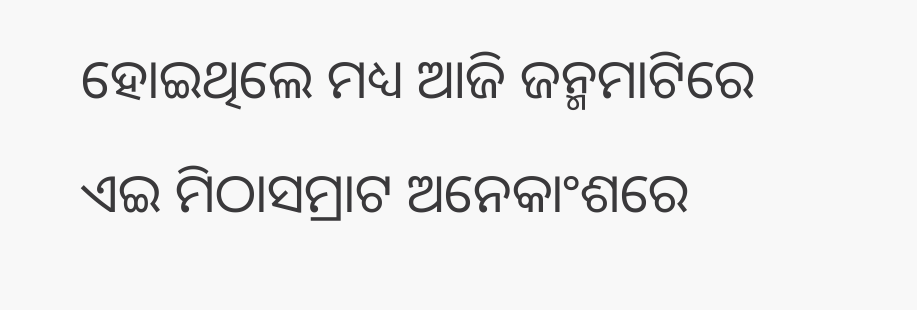ହୋଇଥିଲେ ମଧ୍ୟ ଆଜି ଜନ୍ମମାଟିରେ ଏଇ ମିଠାସମ୍ରାଟ ଅନେକାଂଶରେ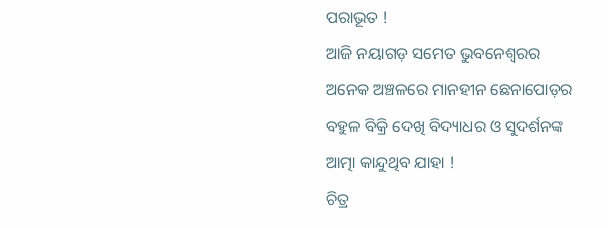ପରାଭୂତ !
ଆଜି ନୟାଗଡ଼ ସମେତ ଭୁବନେଶ୍ୱରର ଅନେକ ଅଞ୍ଚଳରେ ମାନହୀନ ଛେନାପୋଡ଼ର ବହୁଳ ବିକ୍ରି ଦେଖି ବିଦ୍ୟାଧର ଓ ସୁଦର୍ଶନଙ୍କ ଆତ୍ମା କାନ୍ଦୁଥିବ ଯାହା !
ଚିତ୍ର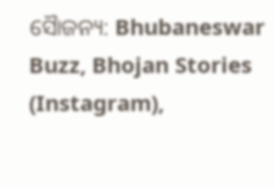ସୈାଜନ୍ୟ: Bhubaneswar Buzz, Bhojan Stories (Instagram),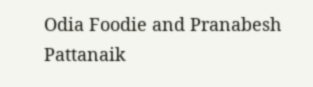Odia Foodie and Pranabesh Pattanaik